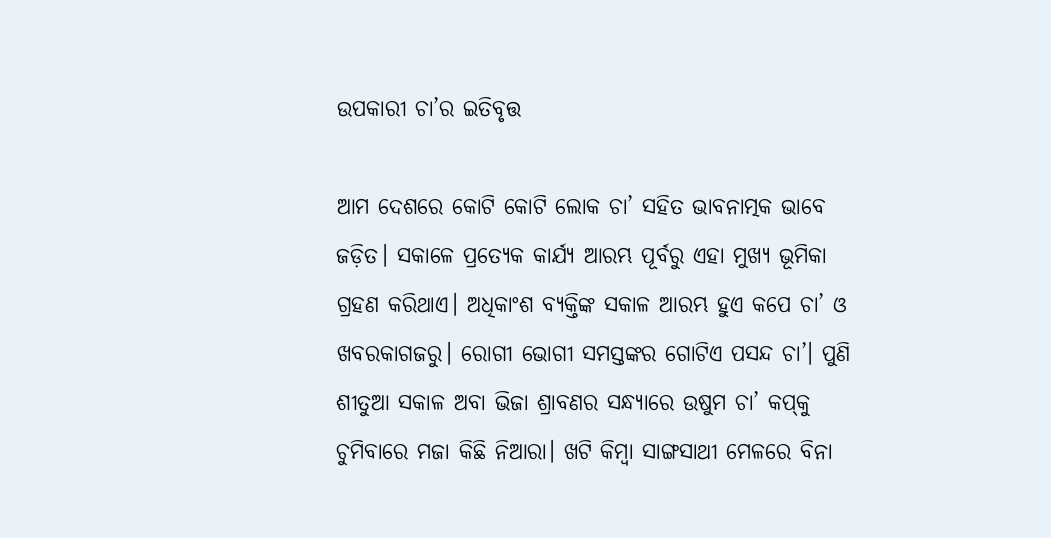ଉପକାରୀ ଚା’ର ଇତିବୃତ୍ତ

ଆମ ଦେଶରେ କୋଟି କୋଟି ଲୋକ ଚା’ ସହିତ ଭାବନାତ୍ମକ ଭାବେ ଜଡ଼ିତ। ସକାଳେ ପ୍ରତ୍ୟେକ କାର୍ଯ୍ୟ ଆରମ୍ଭ ପୂର୍ବରୁ ଏହା ମୁଖ୍ୟ ଭୂମିକା ଗ୍ରହଣ କରିଥାଏ। ଅଧିକାଂଶ ବ୍ୟକ୍ତିଙ୍କ ସକାଳ ଆରମ୍ଭ ହୁଏ କପେ ଚା’ ଓ ଖବରକାଗଜରୁ। ରୋଗୀ ଭୋଗୀ ସମସ୍ତଙ୍କର ଗୋଟିଏ ପସନ୍ଦ ଚା’। ପୁଣି ଶୀତୁଆ ସକାଳ ଅବା ଭିଜା ଶ୍ରାବଣର ସନ୍ଧ୍ୟାରେ ଉଷୁମ ଚା’ କପ୍‌‌କୁ ଚୁମିବାରେ ମଜା କିଛି ନିଆରା। ଖଟି କିମ୍ବା ସାଙ୍ଗସାଥୀ ମେଳରେ ବିନା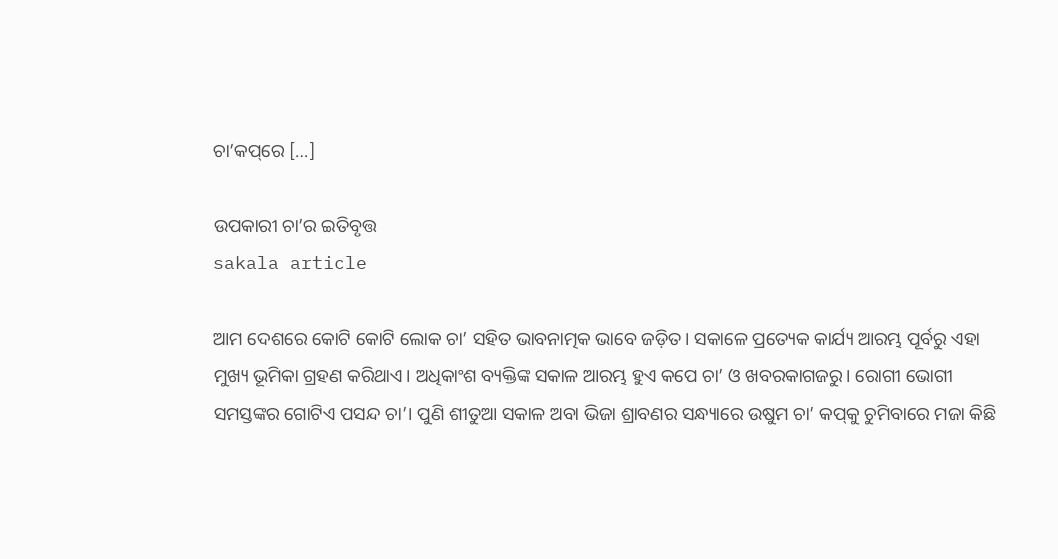ଚା’କପ୍‌‌ରେ […]

ଉପକାରୀ ଚା’ର ଇତିବୃତ୍ତ
sakala article

ଆମ ଦେଶରେ କୋଟି କୋଟି ଲୋକ ଚା’ ସହିତ ଭାବନାତ୍ମକ ଭାବେ ଜଡ଼ିତ। ସକାଳେ ପ୍ରତ୍ୟେକ କାର୍ଯ୍ୟ ଆରମ୍ଭ ପୂର୍ବରୁ ଏହା ମୁଖ୍ୟ ଭୂମିକା ଗ୍ରହଣ କରିଥାଏ। ଅଧିକାଂଶ ବ୍ୟକ୍ତିଙ୍କ ସକାଳ ଆରମ୍ଭ ହୁଏ କପେ ଚା’ ଓ ଖବରକାଗଜରୁ। ରୋଗୀ ଭୋଗୀ ସମସ୍ତଙ୍କର ଗୋଟିଏ ପସନ୍ଦ ଚା’। ପୁଣି ଶୀତୁଆ ସକାଳ ଅବା ଭିଜା ଶ୍ରାବଣର ସନ୍ଧ୍ୟାରେ ଉଷୁମ ଚା’ କପ୍‌‌କୁ ଚୁମିବାରେ ମଜା କିଛି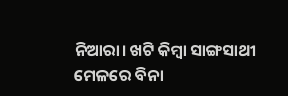ନିଆରା। ଖଟି କିମ୍ବା ସାଙ୍ଗସାଥୀ ମେଳରେ ବିନା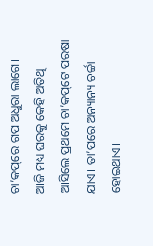ଚା’କପ୍‌‌ରେ ଗପ ଅଧୁରା ଲାଗେ। ଆଜି ମଧ୍ୟ ଘରକୁ କେହି ଅତିଥି ଆସିଲେ ପ୍ରଥମେ ଚା’କପ୍‌‌ଟେ ପରଷା ଯାଏ। ତା’ପରେ ଅନ୍ୟାନ୍ୟ ଚର୍ଚ୍ଚା ହୋଇଥାଏ।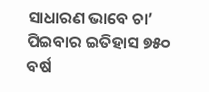ସାଧାରଣ ଭାବେ ଚା’ ପିଇବାର ଇତିହାସ ୭୫୦ ବର୍ଷ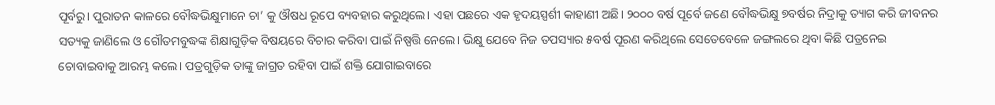ପୂର୍ବରୁ। ପୁରାତନ କାଳରେ ବୌଦ୍ଧଭିକ୍ଷୁମାନେ ଚା’ କୁ ଔଷଧ ରୂପେ ବ୍ୟବହାର କରୁଥିଲେ। ଏହା ପଛରେ ଏକ ହୃଦୟସ୍ପର୍ଶୀ କାହାଣୀ ଅଛି। ୨୦୦୦ ବର୍ଷ ପୂର୍ବେ ଜଣେ ବୌଦ୍ଧଭିକ୍ଷୁ ୭ବର୍ଷର ନିଦ୍ରାକୁ ତ୍ୟାଗ କରି ଜୀବନର ସତ୍ୟକୁ ଜାଣିଲେ ଓ ଗୌତମବୁଦ୍ଧଙ୍କ ଶିକ୍ଷାଗୁଡ଼ିକ ବିଷୟରେ ବିଚାର କରିବା ପାଇଁ ନିଷ୍ପତ୍ତି ନେଲେ। ଭିକ୍ଷୁ ଯେବେ ନିଜ ତପସ୍ୟାର ୫ବର୍ଷ ପୂରଣ କରିଥିଲେ ସେତେବେଳେ ଜଙ୍ଗଲରେ ଥିବା କିଛି ପତ୍ରନେଇ ଚୋବାଇବାକୁ ଆରମ୍ଭ କଲେ। ପତ୍ରଗୁଡ଼ିକ ତାଙ୍କୁ ଜାଗ୍ରତ ରହିବା ପାଇଁ ଶକ୍ତି ଯୋଗାଇବାରେ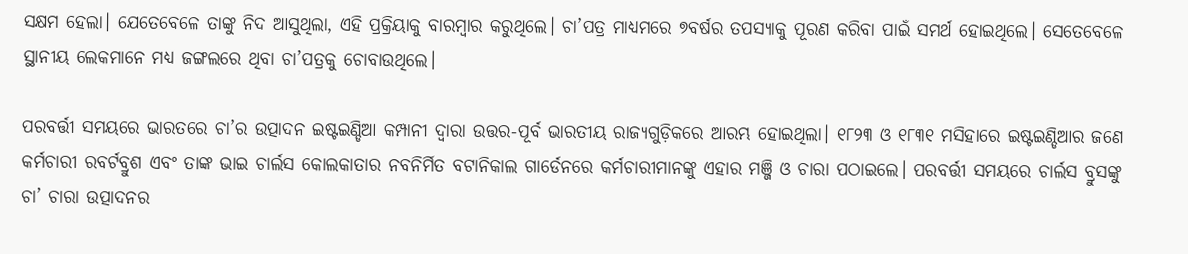ସକ୍ଷମ ହେଲା। ଯେତେବେଳେ ତାଙ୍କୁ ନିଦ ଆସୁଥିଲା, ଏହି ପ୍ରକ୍ରିୟାକୁ ବାରମ୍ବାର କରୁଥିଲେ। ଚା’ପତ୍ର ମାଧ୍ୟମରେ ୭ବର୍ଷର ତପସ୍ୟାକୁ ପୂରଣ କରିବା ପାଇଁ ସମର୍ଥ ହୋଇଥିଲେ। ସେତେବେଳେ ସ୍ଥାନୀୟ ଲେକମାନେ ମଧ୍ୟ ଜଙ୍ଗଲରେ ଥିବା ଚା’ପତ୍ରକୁ ଚୋବାଉଥିଲେ।

ପରବର୍ତ୍ତୀ ସମୟରେ ଭାରତରେ ଚା’ର ଉତ୍ପାଦନ ଇଷ୍ଟଇଣ୍ଡିଆ କମ୍ପାନୀ ଦ୍ୱାରା ଉତ୍ତର-ପୂର୍ବ ଭାରତୀୟ ରାଜ୍ୟଗୁଡ଼ିକରେ ଆରମ୍ଭ ହୋଇଥିଲା। ୧୮୨୩ ଓ ୧୮୩୧ ମସିହାରେ ଇଷ୍ଟଇଣ୍ଡିଆର ଜଣେ କର୍ମଚାରୀ ରବର୍ଟବ୍ରୁଶ ଏବଂ ତାଙ୍କ ଭାଇ ଚାର୍ଲସ କୋଲକାତାର ନବନିର୍ମିତ ବଟାନିକାଲ ଗାର୍ଡେନରେ କର୍ମଚାରୀମାନଙ୍କୁ ଏହାର ମଞ୍ଜି ଓ ଚାରା ପଠାଇଲେ। ପରବର୍ତ୍ତୀ ସମୟରେ ଚାର୍ଲସ ବ୍ରୁସଙ୍କୁ ଚା’ ଚାରା ଉତ୍ପାଦନର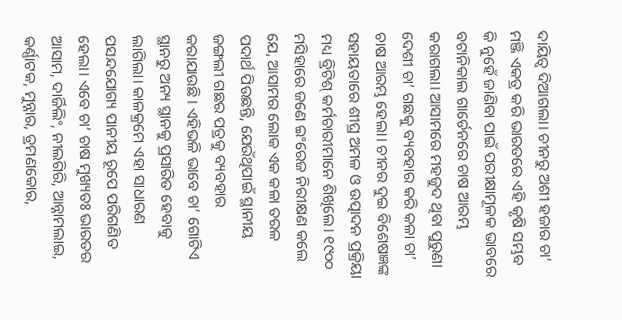ଦାୟିତ୍ୱ ଦିଆଗଲା। ଚୀନରୁ ଅଶୀ ହଜାର ଚା’ ମଞ୍ଜି ଏକତ୍ର କରି ଭାରତରେ ଏହି କୃଷି ସମ୍ଭବ କି ନୁହେଁ ଜାଣିବା ପାଇଁ ପରୀକ୍ଷାମୂଳକ ଭାବରେ ବଟାନିକାଲ ଗାର୍ଡେନରେ ଚାଷ ଆରମ୍ଭ କରାଗଲା। ଆସାମରେ ମହଜୁଦ ଥିବା ପୁରୁଣା ଦେଶୀ ଚା’ ଗଛକୁ ବ୍ୟବହାର କରି କଳା ଚା’ ଚାଷ ଆରମ୍ଭ ହେଲା। ଚୀନର ଦୁଇ ବିଶେଷଜ୍ଞଙ୍କ ସହାୟତାରେ ଶୀଘ୍ର ଅମଳ ଓ ଉତ୍ପାଦନ ପ୍ରକ୍ରିୟା ମଧ୍ୟ ବ୍ରିଟିଶ୍‌‌ କର୍ମଚାରୀମାନେ ଶିଖିଲେ। ୧୯୦୦ ମସିହାରେ ଜଣେ ଇଂରେଜ ନିରୀକ୍ଷଣ କଲେ ଯେ, ଆସାମର ଲୋକ ଏକ କଳା ତରଳ ପଦାର୍ଥ ପିଉଛନ୍ତି, ଯେଉଁଥିପାଇଁ ସ୍ଥାନୀୟ ଜଙ୍ଗଲୀ ଗଛର ପତ୍ରକୁ ବ୍ୟବହାର କରାଯାଉଛି। ଏହିଭଳି ଭାବେ ଚା’ ଗୋଟିଏ ସ୍ଥାନରୁ ଅନ୍ୟ ସ୍ଥାନକୁ ପ୍ରସାରିତ ହେବାକୁ ଲାଗିଲା। କାଳକ୍ରମେ ଏହା ସାଧାରଣ ପସନ୍ଦଯୋଗ୍ୟ ପାନୀୟ ରୂପେ ପରିଗଣିତ ହେଲା। ଏବେ ଚା’ ଚାଷ ମୁଖ୍ୟତଃ ଭାରତର ଆସାମ, ଦାର୍ଜିଲିଂ, ନୀଲଗିରି, ଆନ୍ନାମଲାଇ, କର୍ଣ୍ଣାଟକ, ମୁନ୍ନାର, ତ୍ରମଣକୋର,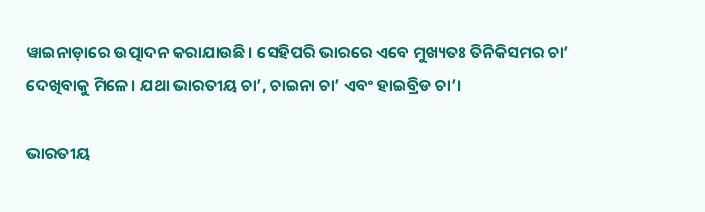ୱାଇନାଡ଼ାରେ ଉତ୍ପାଦନ କରାଯାଉଛି। ସେହିପରି ଭାରରେ ଏବେ ମୁଖ୍ୟତଃ ତିନିକିସମର ଚା’ ଦେଖିବାକୁ ମିଳେ। ଯଥା ଭାରତୀୟ ଚା’, ଚାଇନା ଚା’ ଏବଂ ହାଇବ୍ରିଡ ଚା’।

ଭାରତୀୟ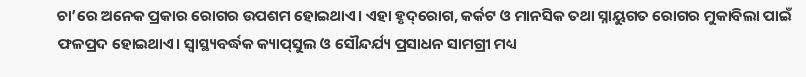ଚା’ରେ ଅନେକ ପ୍ରକାର ରୋଗର ଉପଶମ ହୋଇଥାଏ। ଏହା ହୃଦ୍‌‌ରୋଗ, କର୍କଟ ଓ ମାନସିକ ତଥା ସ୍ନାୟୁଗତ ରୋଗର ମୁକାବିଲା ପାଇଁ ଫଳପ୍ରଦ ହୋଇଥାଏ। ସ୍ୱାସ୍ଥ୍ୟବର୍ଦ୍ଧକ କ୍ୟାପ୍‌‌ସୁଲ ଓ ସୌନ୍ଦର୍ଯ୍ୟ ପ୍ରସାଧନ ସାମଗ୍ରୀ ମଧ୍ୟ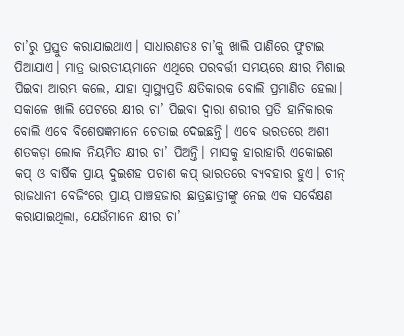ଚା’ରୁ ପ୍ରସ୍ତୁତ କରାଯାଇଥାଏ। ସାଧାରଣତଃ ଚା’କୁ ଖାଲି ପାଣିରେ ଫୁଟାଇ ପିଆଯାଏ। ମାତ୍ର ଭାରତୀୟମାନେ ଏଥିରେ ପରବର୍ତ୍ତୀ ସମୟରେ କ୍ଷୀର ମିଶାଇ ପିଇବା ଆରମ୍ଭ କଲେ, ଯାହା ସ୍ୱାସ୍ଥ୍ୟପ୍ରତି କ୍ଷତିକାରକ ବୋଲି ପ୍ରମାଣିତ ହେଲା। ସକାଳେ ଖାଲି ପେଟରେ କ୍ଷୀର ଚା’ ପିଇବା ଦ୍ୱାରା ଶରୀର ପ୍ରତି ହାନିକାରକ ବୋଲି ଏବେ ବିଶେଷଜ୍ଞମାନେ ଚେତାଇ ଦେଇଛନ୍ତି। ଏବେ ଭରତରେ ଅଶୀ ଶତକଡ଼ା ଲୋକ ନିୟମିତ କ୍ଷୀର ଚା’ ପିଅନ୍ତି। ମାସକୁ ହାରାହାରି ଏକୋଇଶ କପ୍‌‌ ଓ ବାର୍ଷିକ ପ୍ରାୟ ଦୁଇଶହ ପଚାଶ କପ୍‌‌ ଭାରତରେ ବ୍ୟବହାର ହୁଏ। ଚୀନ୍‌‌ ରାଜଧାନୀ ବେଜିଂରେ ପ୍ରାୟ ପାଞ୍ଚହଜାର ଛାତ୍ରଛାତ୍ରୀଙ୍କୁ ନେଇ ଏକ ସର୍ବେକ୍ଷଣ କରାଯାଇଥିଲା, ଯେଉଁମାନେ କ୍ଷୀର ଚା’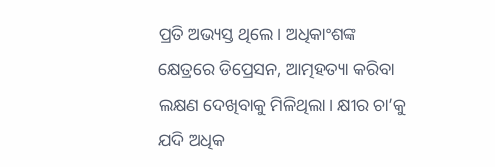ପ୍ରତି ଅଭ୍ୟସ୍ତ ଥିଲେ। ଅଧିକାଂଶଙ୍କ କ୍ଷେତ୍ରରେ ଡିପ୍ରେସନ, ଆତ୍ମହତ୍ୟା କରିବା ଲକ୍ଷଣ ଦେଖିବାକୁ ମିଳିଥିଲା। କ୍ଷୀର ଚା’କୁ ଯଦି ଅଧିକ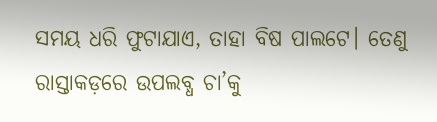ସମୟ ଧରି ଫୁଟାଯାଏ, ତାହା ବିଷ ପାଲଟେ। ତେଣୁ ରାସ୍ତାକଡ଼ରେ ଉପଲବ୍ଧ ଚା’କୁ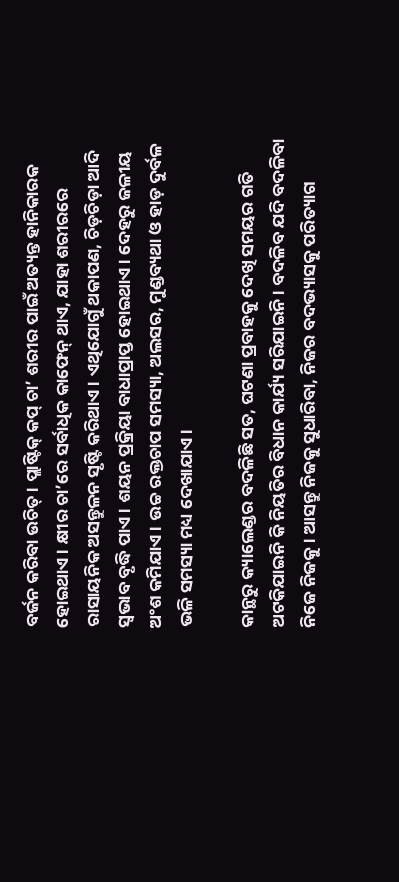ବର୍ଜନ କରିବା ଉଚିତ୍‌‌। ପ୍ଲାଷ୍ଟିକ୍‌‌ କପ୍‌‌ ଚା’ ଶରୀର ପାଇଁ ଅତ୍ୟନ୍ତ ହାନିକାରକ ହୋଇଥାଏ। କ୍ଷୀର ଚା’ରେ ସର୍ବାଧିକ କାଫେନ୍‌‌ ଥାଏ, ଯାହା ଶରୀରରେ ରାସାୟନିକ ଅସନ୍ତୁଳନ ସୃଷ୍ଟି କରିଥାଏ। ଏଥିଯୋଗୁଁ ଥକାପଣ, ଚିଡ଼ଚିଡ଼ା ଆଦି ସ୍ୱଭାବ ବୃଦ୍ଧି ପାଏ। ଶୟନ ପ୍ରକ୍ରିୟା ବାଧାପ୍ରାପ୍ତ ହୋଇଥାଏ। ଦେହରୁ ଜଳୀୟ ଅଂଶ କମିଯାଏ। ଉଚ୍ଚ ରକ୍ତଚାପ ସମସ୍ୟା, ଅଲସର, ମୁଣ୍ଡବ୍ୟଥା ଓ ହାଡ଼ ଦୁର୍ବଳ ଭଳି ସମସ୍ୟା ମଧ୍ୟ ଦେଖାଯାଏ।

କାନ୍ଥରୁ କ୍ୟାଲେଣ୍ଡର ବଦଳିଛି ସତ, ଘଟଣା ପ୍ରବାହକୁ ଦେଖି ସମୟର ଗତି ଅଟକିଯାଇନି କି ନିୟତିର ବିଧାନ କାର୍ଯ୍ୟ ସରିଯାଇନି। ବଦଳିବ ଯଦି ବଦଳିବା ନିଜେ ନିଜକୁ। ଆସନ୍ତୁ ନିଜକୁ ସୁଧାରିବା, ନିଜର ବଦଭ୍ୟାସକୁ ପରିତ୍ୟାଗ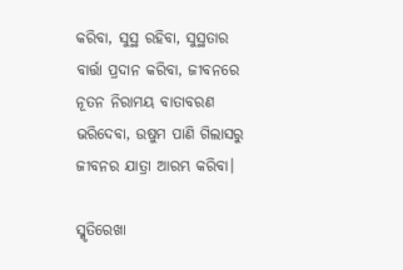କରିବା, ସୁସ୍ଥ ରହିବା, ସୁସ୍ଥତାର ବାର୍ତ୍ତା ପ୍ରଦାନ କରିବା, ଜୀବନରେ ନୂତନ ନିରାମୟ ବାତାବରଣ ଭରିଦେବା, ଉଷୁମ ପାଣି ଗିଲାସରୁ ଜୀବନର ଯାତ୍ରା ଆରମ୍ଭ କରିବା।

ସ୍ମୃତିରେଖା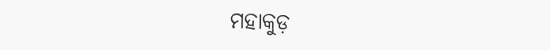ମହାକୁଡ଼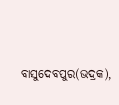ବାସୁଦେବପୁର(ଭଦ୍ରକ),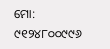ମୋ: ୯୧୨୪୮୦୦୯୯୬